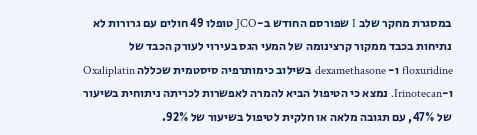במסגרת מחקר שלב I שפורסם החודש ב-JCO טופלו 49 חולים עם גרורות לא נתיחות בכבד ממקור קרצינומה של המעי הגס בעירוי לעורק הכבד של floxuridine ו- dexamethasone בשילוב כימותרפיה סיסטמית שכללה Oxaliplatin ו-Irinotecan. נמצא כי הטיפול הביא להמרה לאפשרות לכריתה ניתוחית בשיעור של 47%, עם תגובה מלאה או חלקית לטיפול בשיעור של 92%.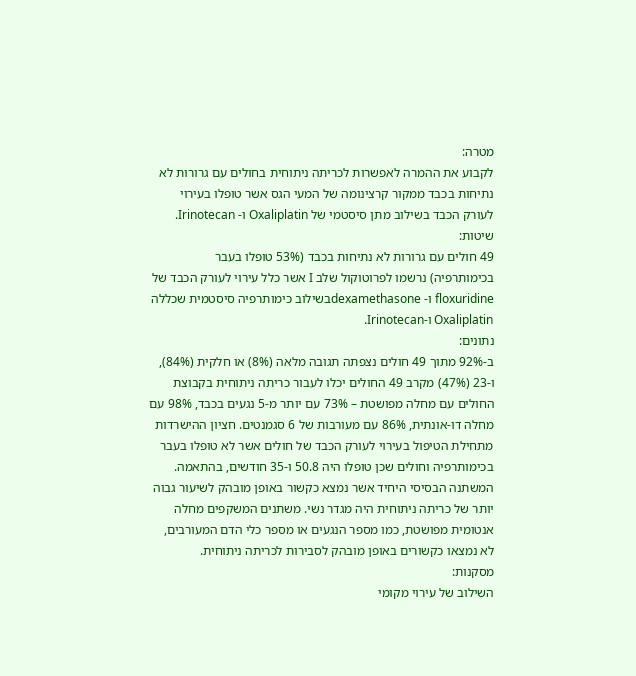מטרה:
לקבוע את ההמרה לאפשרות לכריתה ניתוחית בחולים עם גרורות לא נתיחות בכבד ממקור קרצינומה של המעי הגס אשר טופלו בעירוי לעורק הכבד בשילוב מתן סיסטמי של Oxaliplatin ו- Irinotecan.
שיטות:
49 חולים עם גרורות לא נתיחות בכבד (53% טופלו בעבר בכימותרפיה) נרשמו לפרוטוקול שלב I אשר כלל עירוי לעורק הכבד של floxuridine ו- dexamethasoneבשילוב כימותרפיה סיסטמית שכללה Oxaliplatin ו-Irinotecan.
נתונים:
ב-92% מתוך 49 חולים נצפתה תגובה מלאה (8%) או חלקית (84%), ו-23 (47%) מקרב 49 החולים יכלו לעבור כריתה ניתוחית בקבוצת החולים עם מחלה מפושטת – 73% עם יותר מ-5 נגעים בכבד, 98% עם מחלה דו-אונתית, 86% עם מעורבות של 6 סגמנטים. חציון ההישרדות מתחילת הטיפול בעירוי לעורק הכבד של חולים אשר לא טופלו בעבר בכימותרפיה וחולים שכן טופלו היה 50.8 ו-35 חודשים, בהתאמה. המשתנה הבסיסי היחיד אשר נמצא כקשור באופן מובהק לשיעור גבוה יותר של כריתה ניתוחית היה מגדר נשי. משתנים המשקפים מחלה אנטומית מפושטת, כמו מספר הנגעים או מספר כלי הדם המעורבים, לא נמצאו כקשורים באופן מובהק לסבירות לכריתה ניתוחית.
מסקנות:
השילוב של עירוי מקומי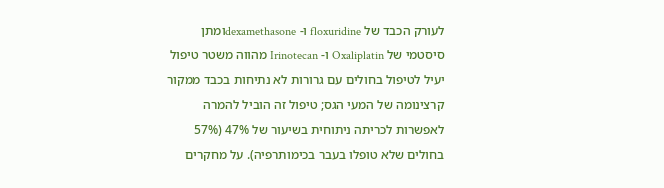לעורק הכבד של floxuridine ו- dexamethasoneומתן סיסטמי של Oxaliplatin ו- Irinotecan מהווה משטר טיפול יעיל לטיפול בחולים עם גרורות לא נתיחות בכבד ממקור קרצינומה של המעי הגס; טיפול זה הוביל להמרה לאפשרות לכריתה ניתוחית בשיעור של 47% (57% בחולים שלא טופלו בעבר בכימותרפיה). על מחקרים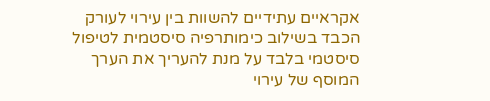אקראיים עתידיים להשוות בין עירוי לעורק הכבד בשילוב כימותרפיה סיסטמית לטיפול סיסטמי בלבד על מנת להעריך את הערך המוסף של עירוי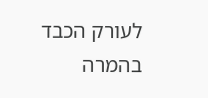לעורק הכבד בהמרה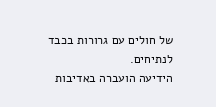של חולים עם גרורות בכבד לנתיחים.
הידיעה הועברה באדיבות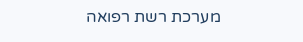מערכת רשת רפואה